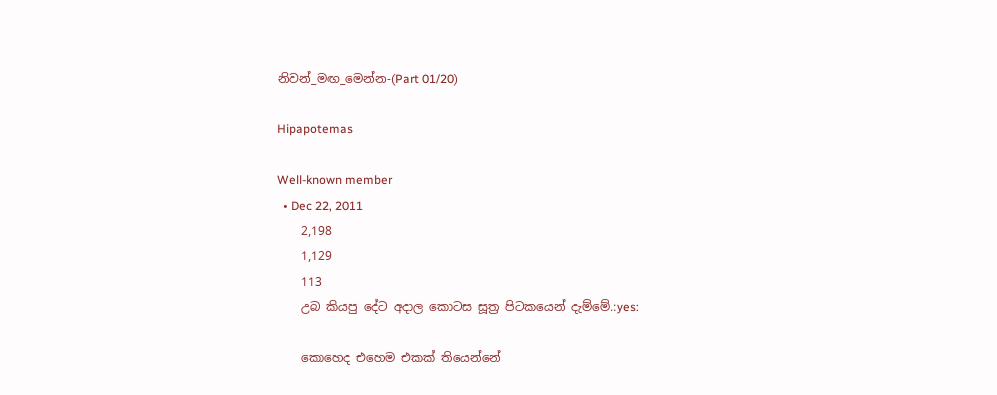නිවන්_මඟ_මෙන්න-(Part 01/20)

Hipapotemas

Well-known member
  • Dec 22, 2011
    2,198
    1,129
    113
    උබ කියපු දේට අදාල කොටස සූත්‍ර පිටකයෙන් දැම්මේ.:yes:

    කොහෙද එහෙම එකක් තියෙන්නේ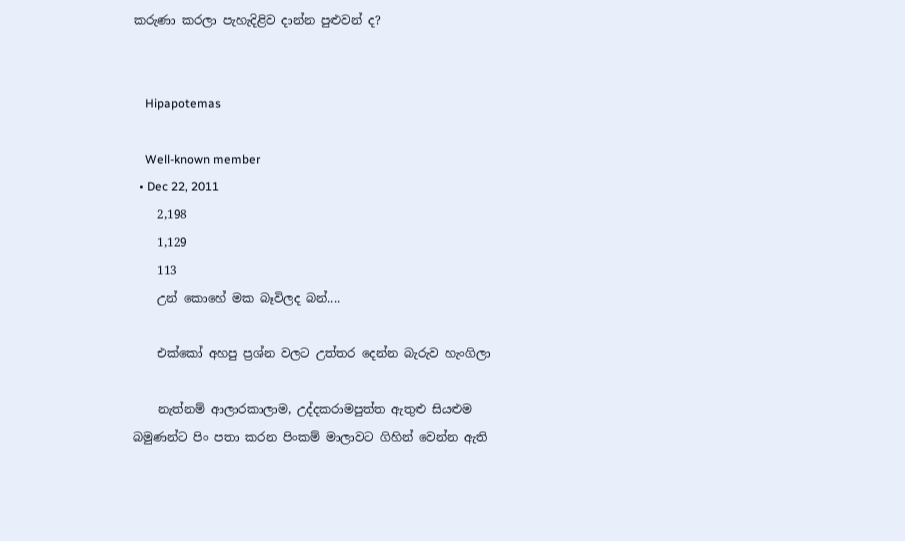කරුණා කරලා පැහැදිළිව දාන්න පුළුවන් ද?


    Hipapotemas

    Well-known member
  • Dec 22, 2011
    2,198
    1,129
    113
    උන් කොහේ මක බෑවිලද බන්....

    එක්කෝ අහපු ප්‍රශ්න වලට උත්තර දෙන්න බැරුව හැංගිලා

    නැත්නම් ආලාරකාලාම, උද්දකරාමපුත්ත ඇතුළු සියළුම බමුණන්ට පිං පතා කරන පිංකම් මාලාවට ගිහින් වෙන්න ඇති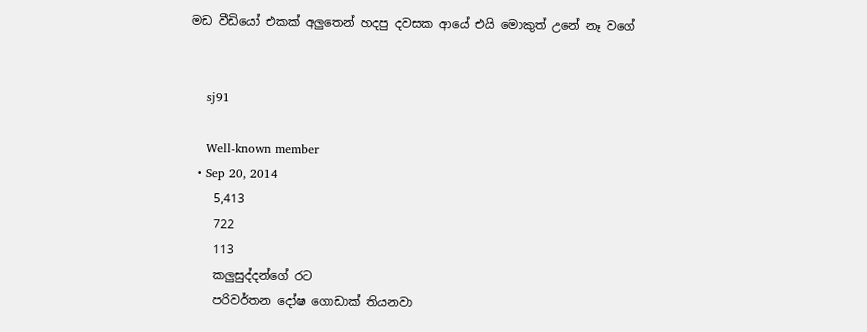මඩ වීඩියෝ එකක් අලුතෙන් හදපු දවසක ආයේ එයි මොකුත් උනේ නෑ වගේ


    sj91

    Well-known member
  • Sep 20, 2014
    5,413
    722
    113
    කලුසුද්දන්ගේ රට
    පරිවර්තන දෝෂ ගොඩාක් තියනවා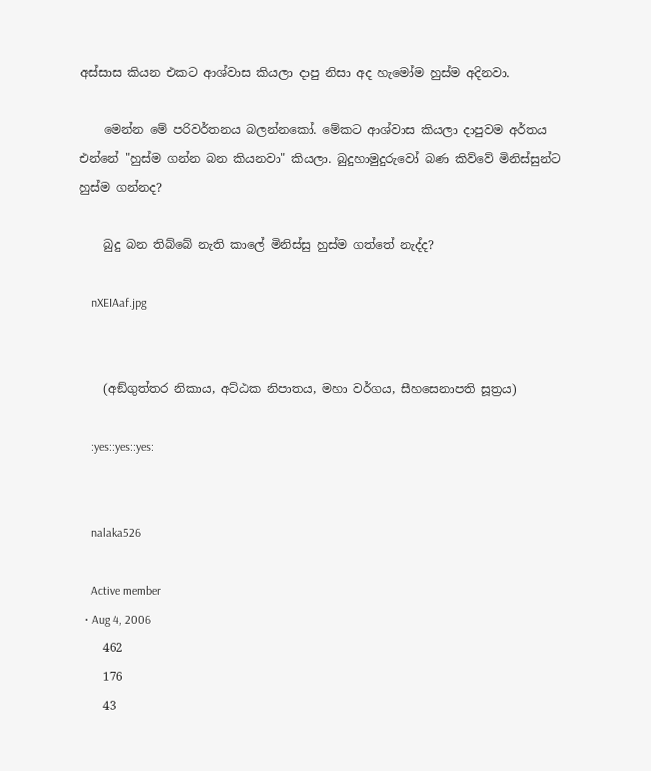අස්සාස කියන එකට ආශ්වාස කියලා දාපු නිසා අද හැමෝම හුස්ම අදිනවා.

    මෙන්න මේ පරිවර්තනය බලන්නකෝ. මේකට ආශ්වාස කියලා දාපුවම අර්තය එන්නේ "හුස්ම ගන්න බන කියනවා" කියලා. බුදුහාමුදුරුවෝ බණ කිව්වේ මිනිස්සුන්ට හුස්ම ගන්නද?

    බුදු බන තිබ්බේ නැති කාලේ මිනිස්සු හුස්ම ගත්තේ නැද්ද?

    nXEIAaf.jpg


    (අඞ්‌ගුත්‌තර නිකාය, අට්ඨක නිපාතය, මහා වර්ගය, සීහසෙනාපති සූත්‍රය)

    :yes::yes::yes:


    nalaka526

    Active member
  • Aug 4, 2006
    462
    176
    43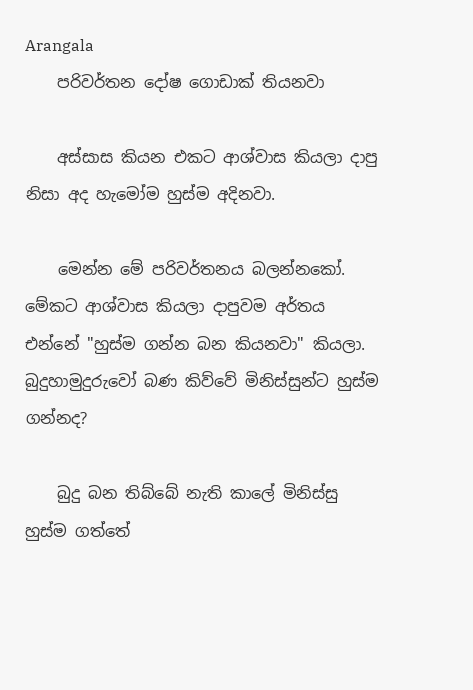Arangala
    පරිවර්තන දෝෂ ගොඩාක් තියනවා

    අස්සාස කියන එකට ආශ්වාස කියලා දාපු නිසා අද හැමෝම හුස්ම අදිනවා.

    මෙන්න මේ පරිවර්තනය බලන්නකෝ. මේකට ආශ්වාස කියලා දාපුවම අර්තය එන්නේ "හුස්ම ගන්න බන කියනවා" කියලා. බුදුහාමුදුරුවෝ බණ කිව්වේ මිනිස්සුන්ට හුස්ම ගන්නද?

    බුදු බන තිබ්බේ නැති කාලේ මිනිස්සු හුස්ම ගත්තේ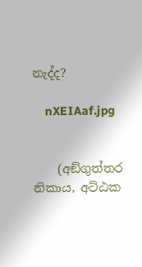නැද්ද?

    nXEIAaf.jpg


    (අඞ්‌ගුත්‌තර නිකාය, අට්ඨක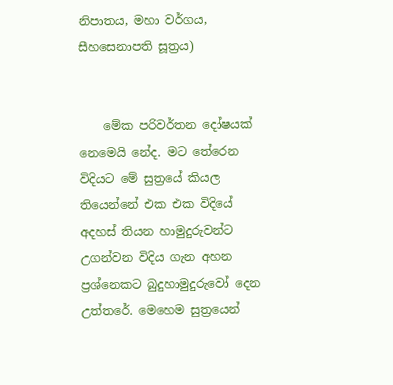නිපාතය, මහා වර්ගය, සීහසෙනාපති සූත්‍රය)


    මේක පරිවර්තන දෝෂයක් නෙමෙයි නේද. මට තේරෙන විදියට මේ සුත්‍රයේ කියල තියෙන්නේ එක එක විදියේ අදහස් තියන හාමුදුරුවන්ට උගන්වන විදිය ගැන අහන ප්‍රශ්නෙකට බුදුහාමුදුරුවෝ දෙන උත්තරේ. මෙහෙම සුත්‍රයෙන්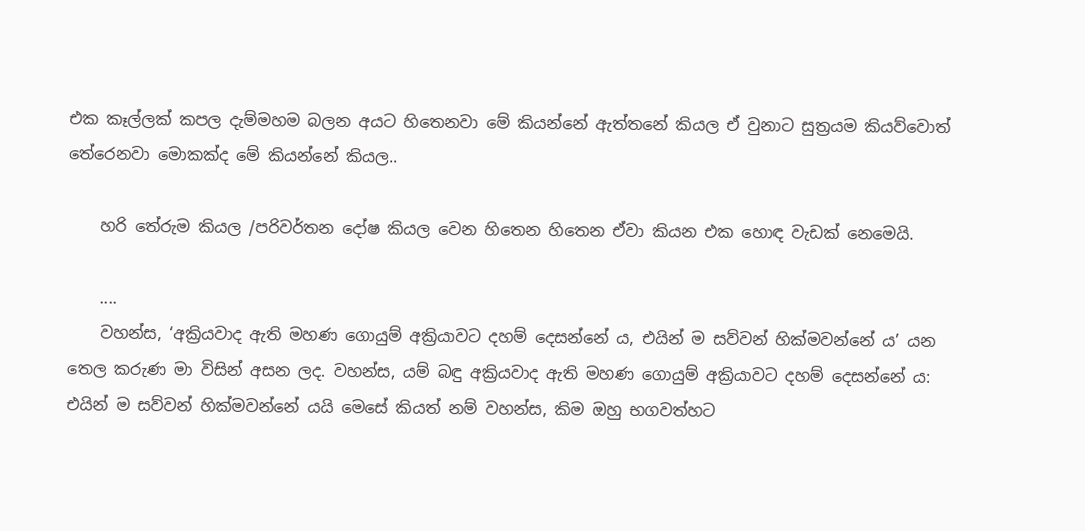එක කෑල්ලක් කපල දැම්මහම බලන අයට හිතෙනවා මේ කියන්නේ ඇත්තනේ කියල ඒ වුනාට සුත්‍රයම කියව්වොත් තේරෙනවා මොකක්ද මේ කියන්නේ කියල..

    හරි තේරුම කියල /පරිවර්තන දෝෂ කියල වෙන හිතෙන හිතෙන ඒවා කියන එක හොඳ වැඩක් නෙමෙයි.

    ....
    වහන්ස, ‘අක්‍රියවාද ඇති මහණ ගොයුම් අක්‍රියාවට දහම් දෙසන්නේ ය, එයින් ම සව්වන් හික්මවන්නේ ය’ යන තෙල කරුණ මා විසින් අසන ලද. වහන්ස, යම් බඳු අක්‍රියවාද ඇති මහණ ගොයුම් අක්‍රියාවට දහම් දෙසන්නේ ය: එයින් ම සව්වන් හික්මවන්නේ යයි මෙසේ කියත් නම් වහන්ස, කිම ඔහු භගවත්හට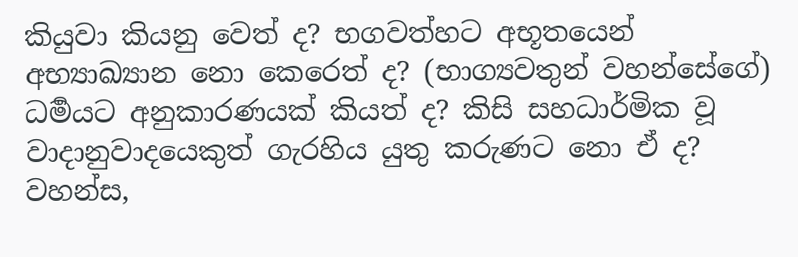කියුවා කියනු වෙත් ද? භගවත්හට අභූතයෙන් අභ්‍යාඛ්‍යාන නො කෙරෙත් ද? (භාග්‍යවතුන් වහන්සේගේ) ධර්‍මයට අනුකාරණයක් කියත් ද? කිසි සහධාර්මික වූ වාදානුවාදයෙකුත් ගැරහිය යුතු කරුණට නො ඒ ද? වහන්ස,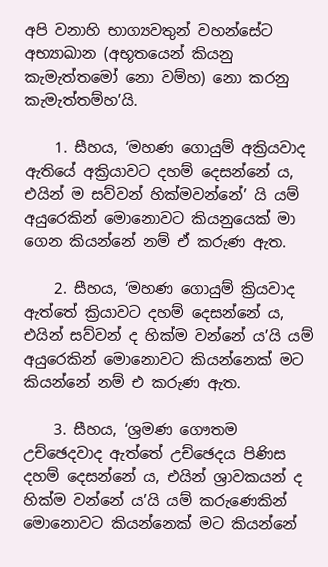අපි වනාහි භාග්‍යවතුන් වහන්සේට අභ්‍යාඛාන (අභූතයෙන් කියනු කැමැත්තමෝ නො වම්හ) නො කරනු කැමැත්තම්හ’යි.

    1. සීහය, ‘මහණ ගොයුම් අක්‍රියවාද ඇතියේ අක්‍රියාවට දහම් දෙසන්නේ ය, එයින් ම සව්වන් හික්මවන්නේ’ යි යම් අයුරෙකින් මොනොවට කියනුයෙක් මා ගෙන කියන්නේ නම් ඒ කරුණ ඇත.

    2. සීහය, ‘මහණ ගොයුම් ක්‍රියවාද ඇත්තේ ක්‍රියාවට දහම් දෙසන්නේ ය, එයින් සව්වන් ද හික්ම වන්නේ ය’යි යම් අයුරෙකින් මොනොවට කියන්නෙක් මට කියන්නේ නම් එ කරුණ ඇත.

    3. සීහය, ‘ශ්‍ර‍මණ ගෞතම උච්ඡෙදවාද ඇත්තේ උච්ඡෙදය පිණිස දහම් දෙසන්නේ ය, එයින් ශ්‍රාවකයන් ද හික්ම වන්නේ ය’යි යම් කරුණෙකින් මොනොවට කියන්නෙක් මට කියන්නේ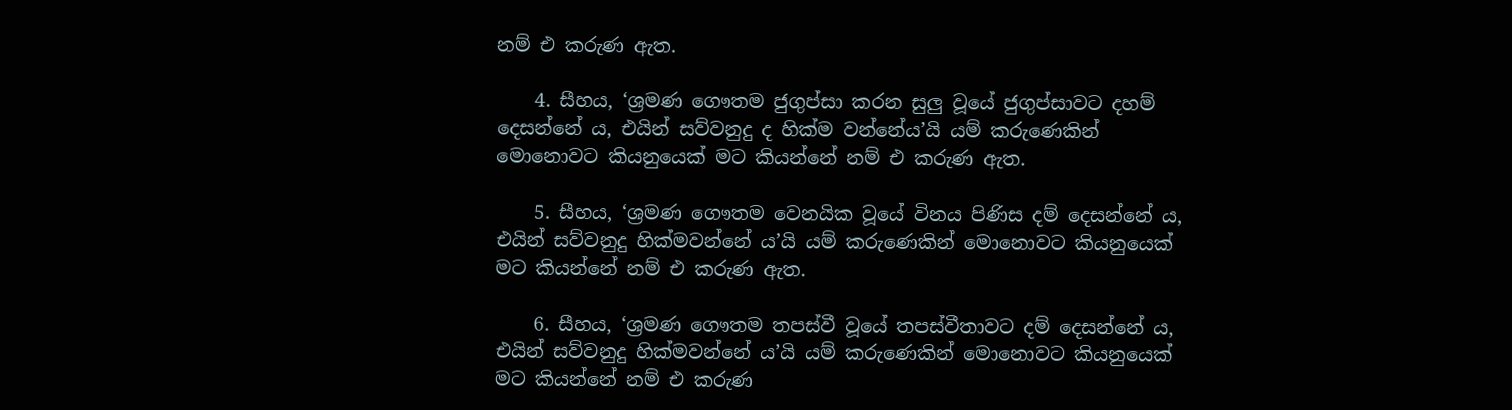නම් එ කරුණ ඇත.

    4. සීහය, ‘ශ්‍ර‍මණ ගෞතම ජුගුප්සා කරන සුලු වූයේ ජුගුප්සාවට දහම් දෙසන්නේ ය, එයින් සව්වනුදු ද හික්ම වන්නේය’යි යම් කරුණෙකින් මොනොවට කියනුයෙක් මට කියන්නේ නම් එ කරුණ ඇත.

    5. සීහය, ‘ශ්‍ර‍මණ ගෞතම වෙනයික වූයේ විනය පිණිස දම් දෙසන්නේ ය, එයින් සව්වනුදු හික්මවන්නේ ය’යි යම් කරුණෙකින් මොනොවට කියනුයෙක් මට කියන්නේ නම් එ කරුණ ඇත.

    6. සීහය, ‘ශ්‍ර‍මණ ගෞතම තපස්වී වූයේ තපස්වීතාවට දම් දෙසන්නේ ය, එයින් සව්වනුදු හික්මවන්නේ ය’යි යම් කරුණෙකින් මොනොවට කියනුයෙක් මට කියන්නේ නම් එ කරුණ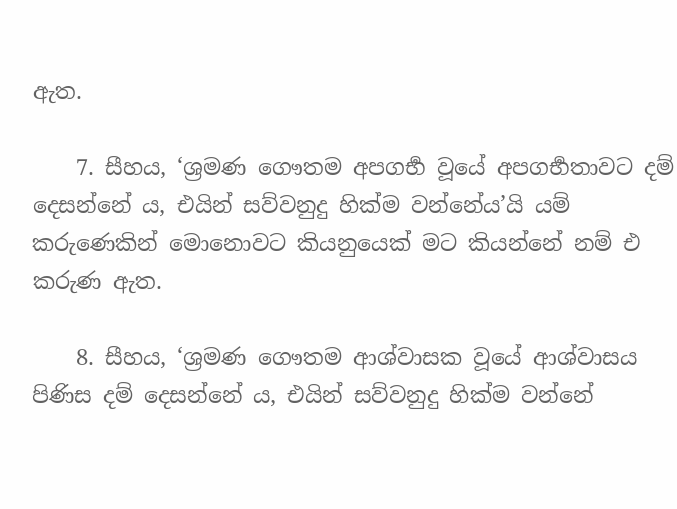ඇත.

    7. සීහය, ‘ශ්‍ර‍මණ ගෞතම අපගර්‍භ වූයේ අපගර්‍භතාවට දම් දෙසන්නේ ය, එයින් සව්වනුදු හික්ම වන්නේය’යි යම් කරුණෙකින් මොනොවට කියනුයෙක් මට කියන්නේ නම් එ කරුණ ඇත.

    8. සීහය, ‘ශ්‍ර‍මණ ගෞතම ආශ්වාසක වූයේ ආශ්වාසය පිණිස දම් දෙසන්නේ ය, එයින් සව්වනුදු හික්ම වන්නේ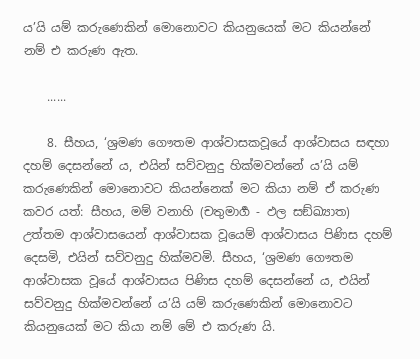ය’යි යම් කරුණෙකින් මොනොවට කියනුයෙක් මට කියන්නේ නම් එ කරුණ ඇත.

    ......

    8. සීහය, ‘ශ්‍ර‍මණ ගෞතම ආශ්වාසකවූයේ ආශ්වාසය සඳහා දහම් දෙසන්නේ ය, එයින් සව්වනුදු හික්මවන්නේ ය’යි යම් කරුණෙකින් මොනොවට කියන්නෙක් මට කියා නම් ඒ කරුණ කවර යත්: සීහය, මම් වනාහි (චතුමාර්‍ග - ඵල සඞ්ඛ්‍යාත) උත්තම ආශ්වාසයෙන් ආශ්වාසක වූයෙම් ආශ්වාසය පිණිස දහම් දෙසමි, එයින් සව්වනුදු හික්මවමි. සීහය, ‘ශ්‍ර‍මණ ගෞතම ආශ්වාසක වූයේ ආශ්වාසය පිණිස දහම් දෙසන්නේ ය, එයින් සව්වනුදු හික්මවන්නේ ය’යි යම් කරුණෙකින් මොනොවට කියනුයෙක් මට කියා නම් මේ එ කරුණ යි.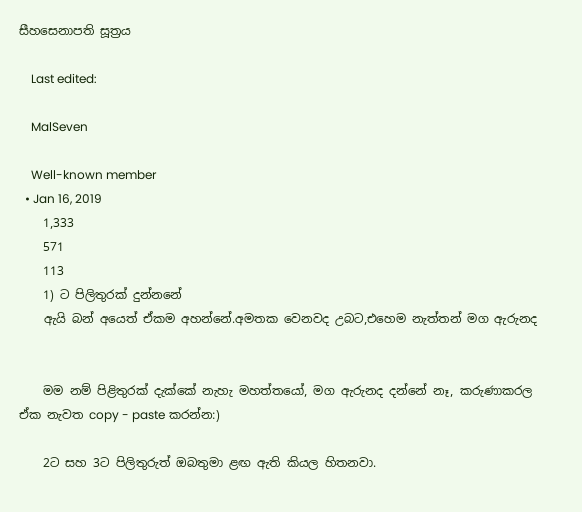සීහසෙනාපති සූත්‍රය

    Last edited:

    MalSeven

    Well-known member
  • Jan 16, 2019
    1,333
    571
    113
    1) ට පිලිතුරක් දුන්නනේ
    ඇයි බන් අයෙත් ඒකම අහන්නේ.අමතක වෙනවද උබට,එහෙම නැත්තන් මග ඇරුනද


    මම නම් පිළිතුරක් දැක්කේ නැහැ මහත්තයෝ, මග ඇරුනද දන්නේ නෑ, කරුණාකරල ඒක නැවත copy - paste කරන්න:)

    2ට සහ 3ට පිලිතුරුත් ඔබතුමා ළඟ ඇති කියල හිතනවා.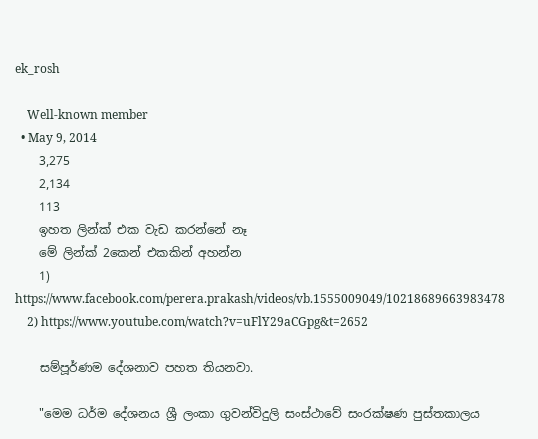ek_rosh

    Well-known member
  • May 9, 2014
    3,275
    2,134
    113
    ඉහත ලින්ක් එක වැඩ කරන්නේ නෑ
    මේ ලින්ක් 2කෙන් එකකින් අහන්න
    1) https://www.facebook.com/perera.prakash/videos/vb.1555009049/10218689663983478
    2) https://www.youtube.com/watch?v=uFlY29aCGpg&t=2652

    සම්පූර්ණම දේශනාව පහත තියනවා.

    "මෙම ධර්ම දේශනය ශ්‍රී ලංකා ගුවන්විදුලි සංස්ථාවේ සංරක්ෂණ පුස්තකාලය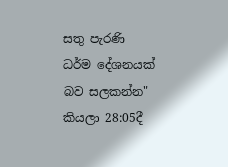සතු පැරණි ධර්ම දේශනයක් බව සලකන්න" කියලා 28:05දී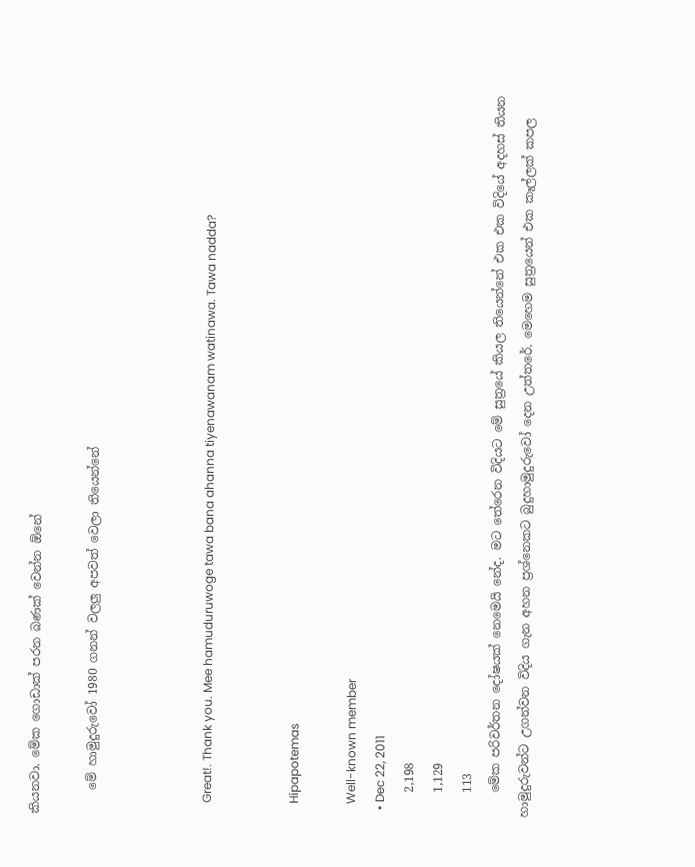කියනවා. මේක ගොඩාක් පරන බණක් වෙන්න ඕනේ

    මේ හාමුදුරුවෝ 1980 ගනන් වලලු අපවත් වෙලා තියෙන්නේ



    Great!. Thank you. Mee hamuduruwoge tawa bana ahanna tiyenawanam watinawa. Tawa nadda?


    Hipapotemas

    Well-known member
  • Dec 22, 2011
    2,198
    1,129
    113
    මේක පරිවර්තන දෝෂයක් නෙමෙයි නේද. මට තේරෙන විදියට මේ සුත්‍රයේ කියල තියෙන්නේ එක එක විදියේ අදහස් තියන හාමුදුරුවන්ට උගන්වන විදිය ගැන අහන ප්‍රශ්නෙකට බුදුහාමුදුරුවෝ දෙන උත්තරේ. මෙහෙම සුත්‍රයෙන් එක කෑල්ලක් කපල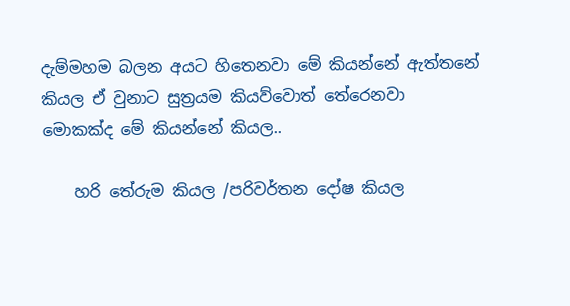දැම්මහම බලන අයට හිතෙනවා මේ කියන්නේ ඇත්තනේ කියල ඒ වුනාට සුත්‍රයම කියව්වොත් තේරෙනවා මොකක්ද මේ කියන්නේ කියල..

    හරි තේරුම කියල /පරිවර්තන දෝෂ කියල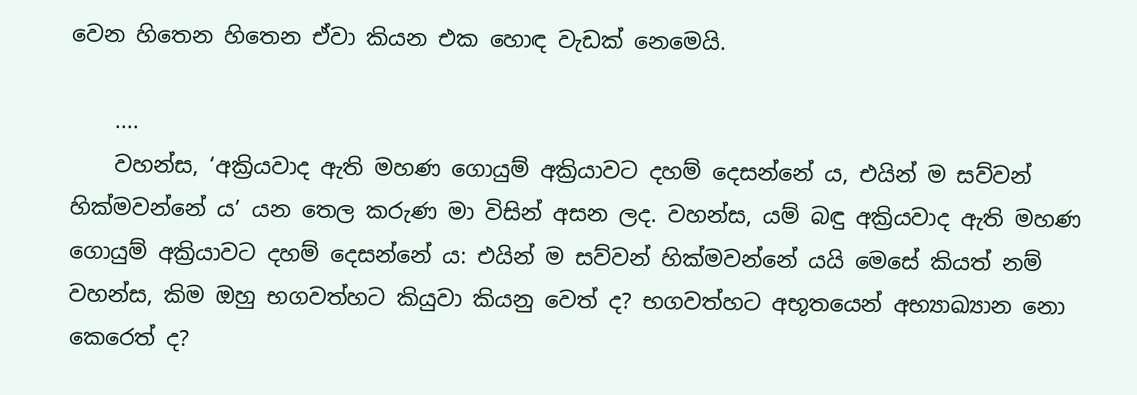වෙන හිතෙන හිතෙන ඒවා කියන එක හොඳ වැඩක් නෙමෙයි.

    ....
    වහන්ස, ‘අක්‍රියවාද ඇති මහණ ගොයුම් අක්‍රියාවට දහම් දෙසන්නේ ය, එයින් ම සව්වන් හික්මවන්නේ ය’ යන තෙල කරුණ මා විසින් අසන ලද. වහන්ස, යම් බඳු අක්‍රියවාද ඇති මහණ ගොයුම් අක්‍රියාවට දහම් දෙසන්නේ ය: එයින් ම සව්වන් හික්මවන්නේ යයි මෙසේ කියත් නම් වහන්ස, කිම ඔහු භගවත්හට කියුවා කියනු වෙත් ද? භගවත්හට අභූතයෙන් අභ්‍යාඛ්‍යාන නො කෙරෙත් ද?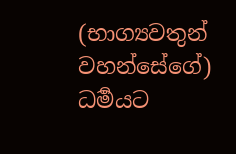(භාග්‍යවතුන් වහන්සේගේ) ධර්‍මයට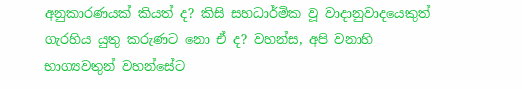අනුකාරණයක් කියත් ද? කිසි සහධාර්මික වූ වාදානුවාදයෙකුත් ගැරහිය යුතු කරුණට නො ඒ ද? වහන්ස, අපි වනාහි භාග්‍යවතුන් වහන්සේට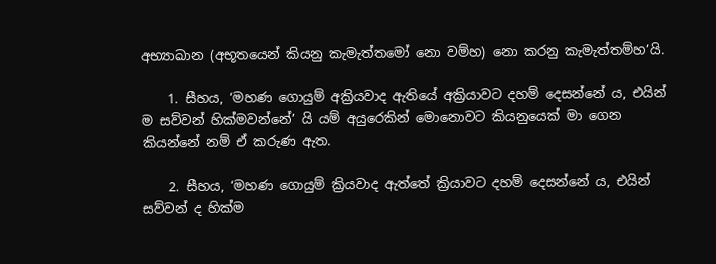අභ්‍යාඛාන (අභූතයෙන් කියනු කැමැත්තමෝ නො වම්හ) නො කරනු කැමැත්තම්හ’යි.

    1. සීහය, ‘මහණ ගොයුම් අක්‍රියවාද ඇතියේ අක්‍රියාවට දහම් දෙසන්නේ ය, එයින් ම සව්වන් හික්මවන්නේ’ යි යම් අයුරෙකින් මොනොවට කියනුයෙක් මා ගෙන කියන්නේ නම් ඒ කරුණ ඇත.

    2. සීහය, ‘මහණ ගොයුම් ක්‍රියවාද ඇත්තේ ක්‍රියාවට දහම් දෙසන්නේ ය, එයින් සව්වන් ද හික්ම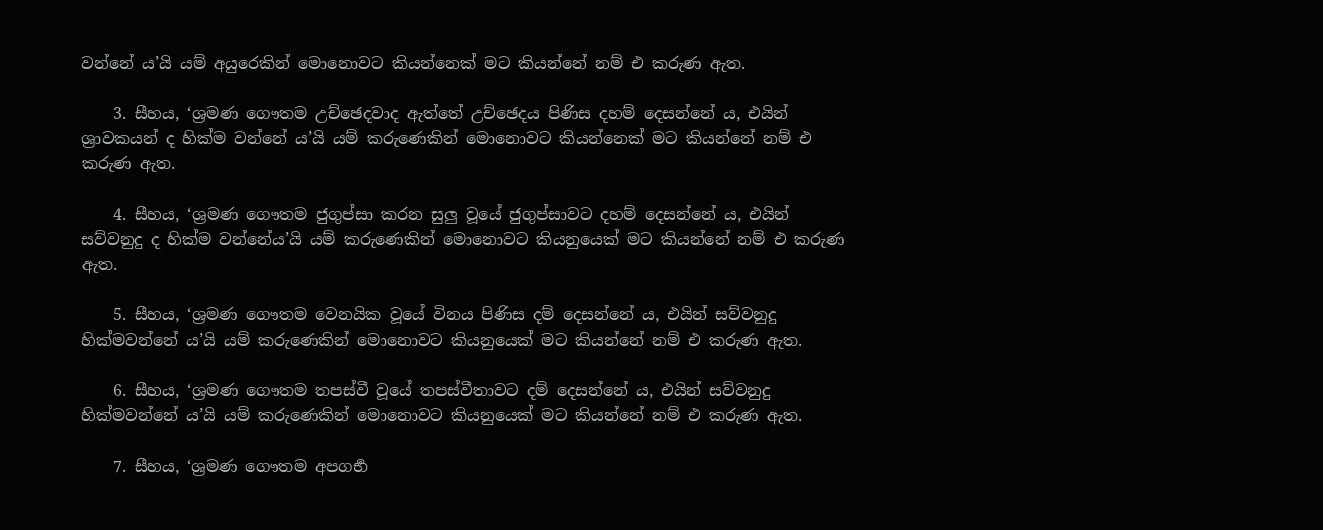වන්නේ ය’යි යම් අයුරෙකින් මොනොවට කියන්නෙක් මට කියන්නේ නම් එ කරුණ ඇත.

    3. සීහය, ‘ශ්‍ර‍මණ ගෞතම උච්ඡෙදවාද ඇත්තේ උච්ඡෙදය පිණිස දහම් දෙසන්නේ ය, එයින් ශ්‍රාවකයන් ද හික්ම වන්නේ ය’යි යම් කරුණෙකින් මොනොවට කියන්නෙක් මට කියන්නේ නම් එ කරුණ ඇත.

    4. සීහය, ‘ශ්‍ර‍මණ ගෞතම ජුගුප්සා කරන සුලු වූයේ ජුගුප්සාවට දහම් දෙසන්නේ ය, එයින් සව්වනුදු ද හික්ම වන්නේය’යි යම් කරුණෙකින් මොනොවට කියනුයෙක් මට කියන්නේ නම් එ කරුණ ඇත.

    5. සීහය, ‘ශ්‍ර‍මණ ගෞතම වෙනයික වූයේ විනය පිණිස දම් දෙසන්නේ ය, එයින් සව්වනුදු හික්මවන්නේ ය’යි යම් කරුණෙකින් මොනොවට කියනුයෙක් මට කියන්නේ නම් එ කරුණ ඇත.

    6. සීහය, ‘ශ්‍ර‍මණ ගෞතම තපස්වී වූයේ තපස්වීතාවට දම් දෙසන්නේ ය, එයින් සව්වනුදු හික්මවන්නේ ය’යි යම් කරුණෙකින් මොනොවට කියනුයෙක් මට කියන්නේ නම් එ කරුණ ඇත.

    7. සීහය, ‘ශ්‍ර‍මණ ගෞතම අපගර්‍භ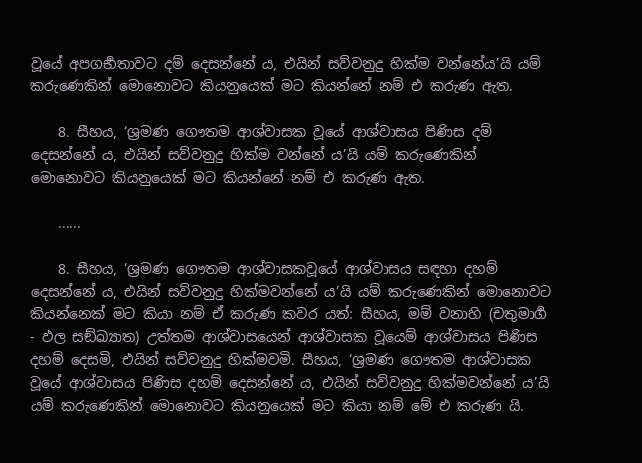වූයේ අපගර්‍භතාවට දම් දෙසන්නේ ය, එයින් සව්වනුදු හික්ම වන්නේය’යි යම් කරුණෙකින් මොනොවට කියනුයෙක් මට කියන්නේ නම් එ කරුණ ඇත.

    8. සීහය, ‘ශ්‍ර‍මණ ගෞතම ආශ්වාසක වූයේ ආශ්වාසය පිණිස දම් දෙසන්නේ ය, එයින් සව්වනුදු හික්ම වන්නේ ය’යි යම් කරුණෙකින් මොනොවට කියනුයෙක් මට කියන්නේ නම් එ කරුණ ඇත.

    ......

    8. සීහය, ‘ශ්‍ර‍මණ ගෞතම ආශ්වාසකවූයේ ආශ්වාසය සඳහා දහම් දෙසන්නේ ය, එයින් සව්වනුදු හික්මවන්නේ ය’යි යම් කරුණෙකින් මොනොවට කියන්නෙක් මට කියා නම් ඒ කරුණ කවර යත්: සීහය, මම් වනාහි (චතුමාර්‍ග - ඵල සඞ්ඛ්‍යාත) උත්තම ආශ්වාසයෙන් ආශ්වාසක වූයෙම් ආශ්වාසය පිණිස දහම් දෙසමි, එයින් සව්වනුදු හික්මවමි. සීහය, ‘ශ්‍ර‍මණ ගෞතම ආශ්වාසක වූයේ ආශ්වාසය පිණිස දහම් දෙසන්නේ ය, එයින් සව්වනුදු හික්මවන්නේ ය’යි යම් කරුණෙකින් මොනොවට කියනුයෙක් මට කියා නම් මේ එ කරුණ යි.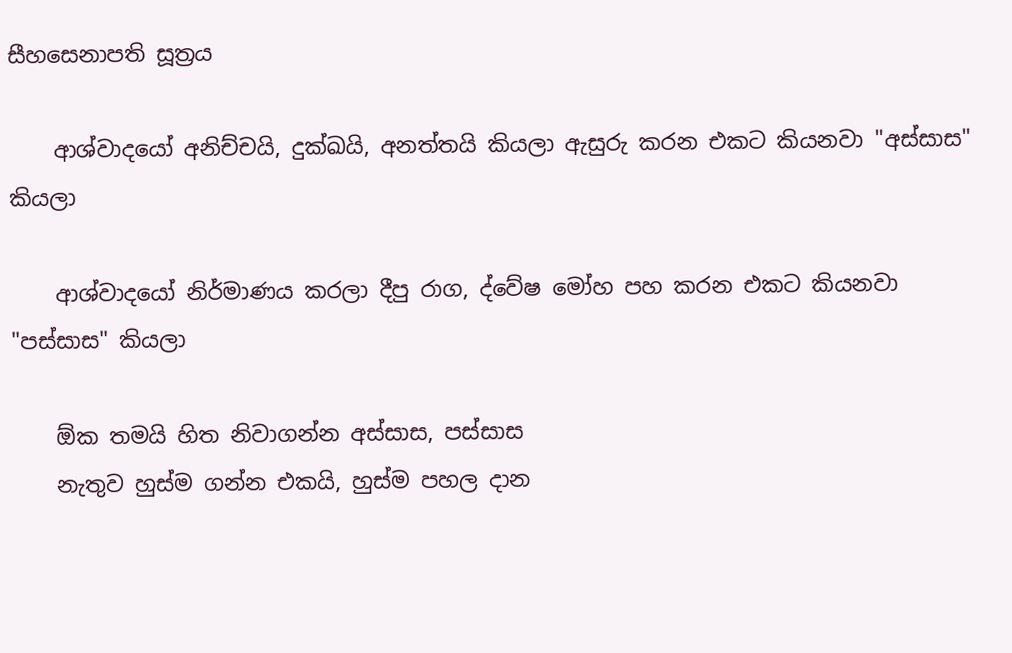සීහසෙනාපති සූත්‍රය

    ආශ්වාදයෝ අනිච්චයි, දුක්ඛයි, අනත්තයි කියලා ඇසුරු කරන එකට කියනවා "අස්සාස" කියලා

    ආශ්වාදයෝ නිර්මාණය කරලා දීපු රාග, ද්වේෂ මෝහ පහ කරන එකට කියනවා "පස්සාස" කියලා

    ඕක තමයි හිත නිවාගන්න අස්සාස, පස්සාස
    නැතුව හුස්ම ගන්න එකයි, හුස්ම පහල දාන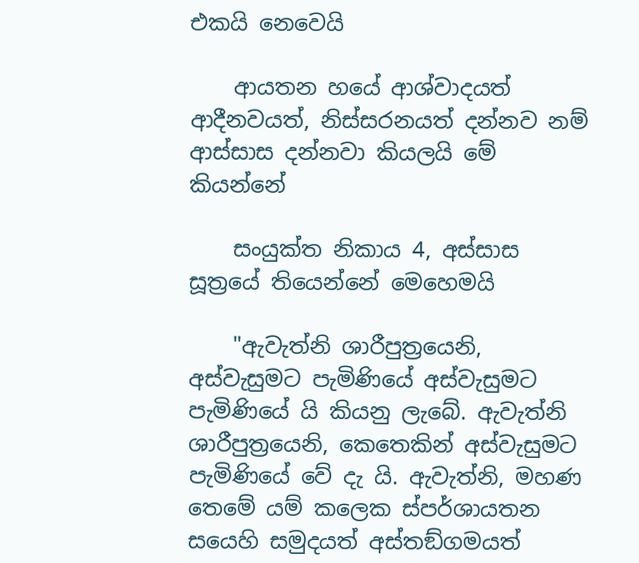එකයි නෙවෙයි

    ආයතන හයේ ආශ්වාදයත් ආදීනවයත්, නිස්සරනයත් දන්නව නම් ආස්සාස දන්නවා කියලයි මේ කියන්නේ

    සංයුක්ත නිකාය 4, අස්සාස සූත්‍රයේ තියෙන්නේ මෙහෙමයි

    "ඇවැත්නි ශාරීපුත්‍රයෙනි, අස්වැසුමට පැමිණියේ අස්වැසුමට පැමිණියේ යි කියනු ලැබේ. ඇවැත්නි ශාරීපුත්‍රයෙනි, කෙතෙකින් අස්වැසුමට පැමිණියේ වේ දැ යි. ඇවැත්නි, මහණ තෙමේ යම් කලෙක ස්පර්ශායතන සයෙහි සමුදයත් අස්තඞ්ගමයත්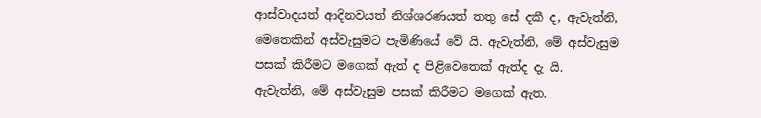ආස්වාදයත් ආදිනවයත් නිශ්ශරණයත් තතු සේ දකී ද, ඇවැත්නි, මෙතෙකින් අස්වැසුමට පැමිණියේ වේ යි. ඇවැත්නි, මේ අස්වැසුම පසක් කිරීමට මගෙක් ඇත් ද පිළිවෙතෙක් ඇත්ද දැ යි. ඇවැත්නි, මේ අස්වැසුම පසක් කිරීමට මගෙක් ඇත.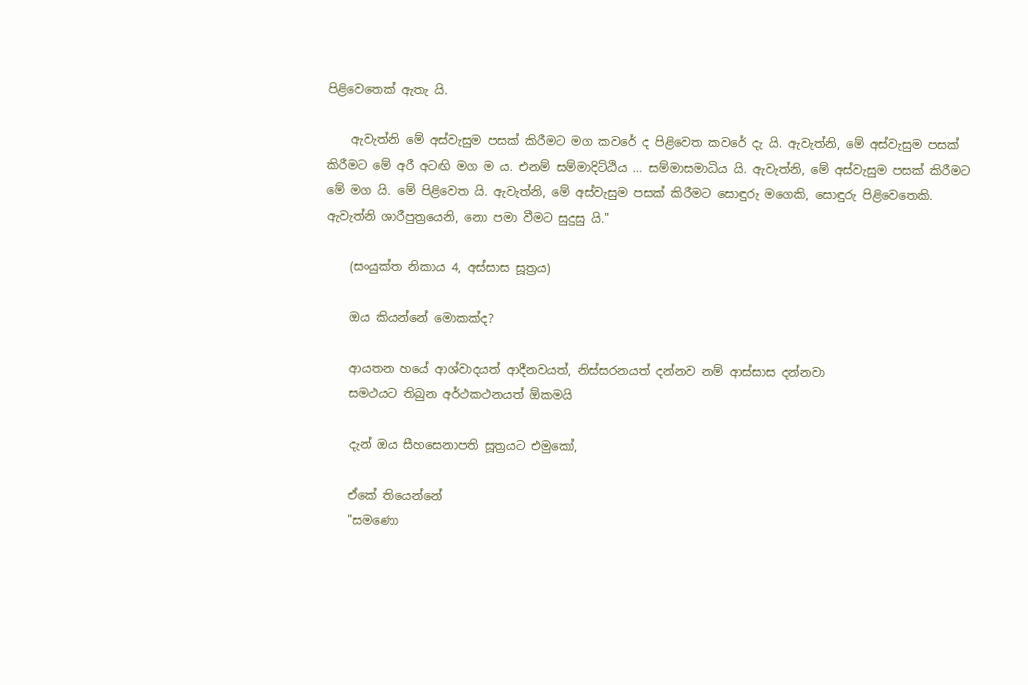පිළිවෙතෙක් ඇතැ යි.

    ඇවැත්නි මේ අස්වැසුම පසක් කිරීමට මග කවරේ ද පිළිවෙත කවරේ දැ යි. ඇවැත්නි, මේ අස්වැසුම පසක් කිරීමට මේ අරී අටඟි මග ම ය. එනම් සම්මාදිට්ඨිය … සම්මාසමාධිය යි. ඇවැත්නි, මේ අස්වැසුම පසක් කිරීමට මේ මග යි. මේ පිළිවෙත යි. ඇවැත්නි, මේ අස්වැසුම පසක් කිරීමට සොඳුරු මගෙකි, සොඳුරු පිළිවෙතෙකි. ඇවැත්නි ශාරීපුත්‍රයෙනි, නො පමා වීමට සුදුසු යි."

    (සංයුක්ත නිකාය 4, අස්සාස සූත්‍රය)

    ඔය කියන්නේ මොකක්ද?

    ආයතන හයේ ආශ්වාදයත් ආදීනවයත්, නිස්සරනයත් දන්නව නම් ආස්සාස දන්නවා
    සමථයට තිබුන අර්ථකථනයත් ඕකමයි

    දැන් ඔය සීහසෙනාපති සූත්‍රයට එමුකෝ,

    ඒකේ තියෙන්නේ
    "සමණො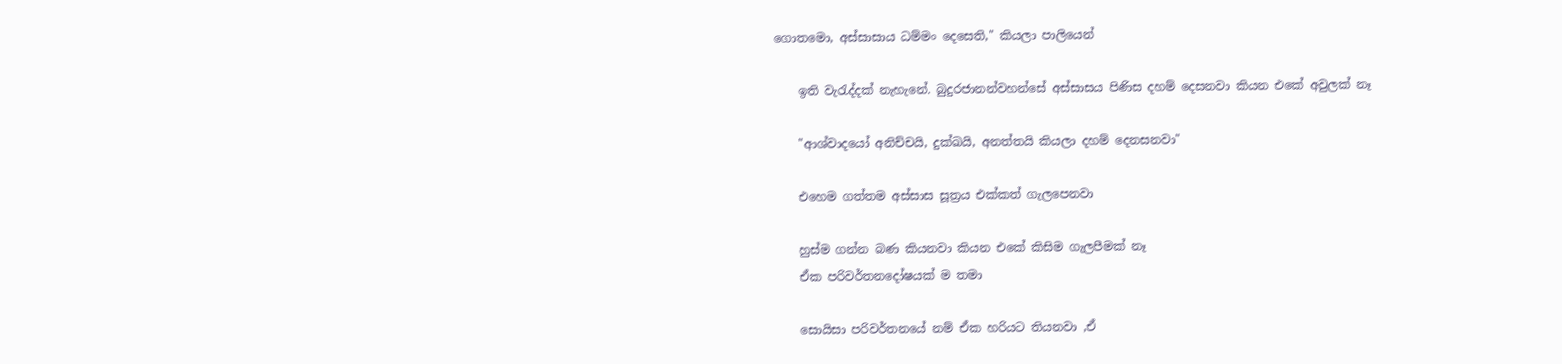ගොතමො, අස්සාසාය ධම්මං දෙසෙති," කියලා පාලියෙන්

    ඉති වැරැද්දක් නැහැනේ. බුදුරජානන්වහන්සේ අස්සාසය පිණිස දහම් දෙසනවා කියන එකේ අවුලක් නෑ

    "ආශ්වාදයෝ අනිච්චයි, දුක්ඛයි, අනත්තයි කියලා දහම් දෙනසනවා"

    එහෙම ගත්තම අස්සාස සූත්‍රය එක්කත් ගැලපෙනවා

    හුස්ම ගන්න බණ කියනවා කියන එකේ කිසිම ගැලපීමක් නෑ
    ඒක පරිවර්තනදෝෂයක් ම තමා

    සොයිසා පරිවර්තනයේ නම් ඒක හරියට තියනවා ,ඒ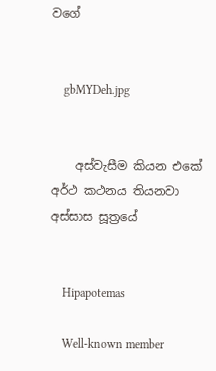වගේ


    gbMYDeh.jpg


    අස්වැසීම කියන එකේ අර්ථ කථනය තියනවා අස්සාස සූත්‍රයේ


    Hipapotemas

    Well-known member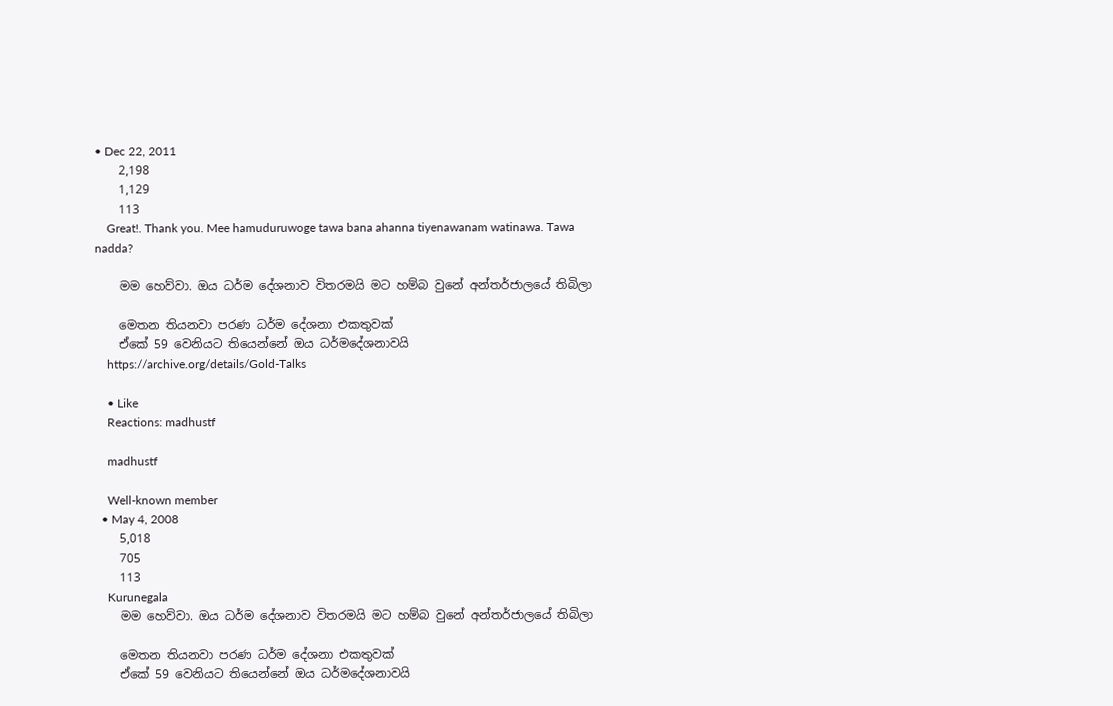• Dec 22, 2011
    2,198
    1,129
    113
    Great!. Thank you. Mee hamuduruwoge tawa bana ahanna tiyenawanam watinawa. Tawa nadda?

    මම හෙව්වා. ඔය ධර්ම දේශනාව විතරමයි මට හම්බ වුනේ අන්තර්ජාලයේ තිබිලා

    මෙතන තියනවා පරණ ධර්ම දේශනා එකතුවක්
    ඒකේ 59 වෙනියට තියෙන්නේ ඔය ධර්මදේශනාවයි
    https://archive.org/details/Gold-Talks

    • Like
    Reactions: madhustf

    madhustf

    Well-known member
  • May 4, 2008
    5,018
    705
    113
    Kurunegala
    මම හෙව්වා. ඔය ධර්ම දේශනාව විතරමයි මට හම්බ වුනේ අන්තර්ජාලයේ තිබිලා

    මෙතන තියනවා පරණ ධර්ම දේශනා එකතුවක්
    ඒකේ 59 වෙනියට තියෙන්නේ ඔය ධර්මදේශනාවයි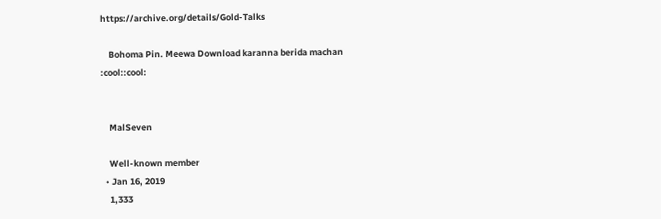https://archive.org/details/Gold-Talks

    Bohoma Pin. Meewa Download karanna berida machan :cool::cool:


    MalSeven

    Well-known member
  • Jan 16, 2019
    1,333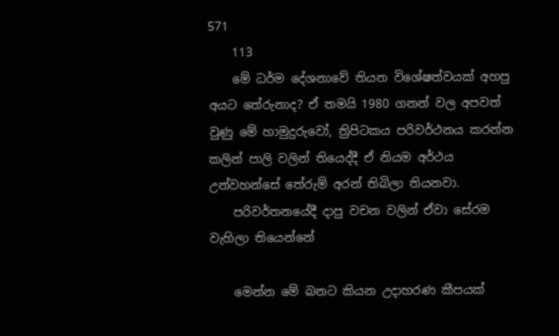571
    113
    මේ ධර්ම දේශනාවේ තියන විශේෂත්වයක් අහපු අයට තේරුනාද? ඒ තමයි 1980 ගනන් වල අපවත් වුණු මේ හාමුදුරුවෝ, ත්‍රිපිටකය පරිවර්ථනය කරන්න කලින් පාලි වලින් තියෙද්දී ඒ නියම අර්ථය උන්වහන්සේ තේරුම් අරන් තිබිලා තියනවා.
    පරිවර්තනයේදී දාපු වචන වලින් ඒවා සේරම වැහිලා තියෙන්නේ

    මෙන්න මේ බනට කියන උදාහරණ කීපයක්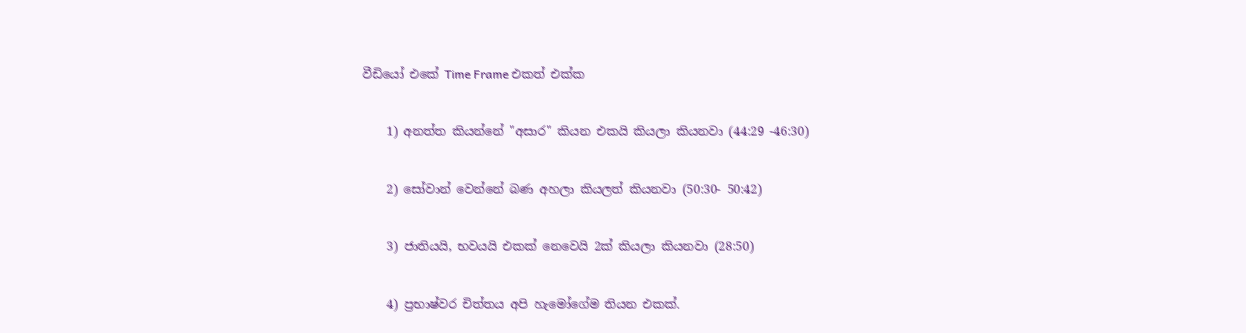වීඩියෝ එකේ Time Frame එකත් එක්ක

    1) අනත්ත කියන්නේ "අසාර" කියන එකයි කියලා කියනවා (44:29 -46:30)

    2) සෝවාන් වෙන්නේ බණ අහලා කියලත් කියනවා (50:30- 50:42)

    3) ජාතියයි, භවයයි එකක් නෙවෙයි 2ක් කියලා කියනවා (28:50)

    4) ප්‍රභාෂ්වර චිත්තය අපි හැමෝගේම තියන එකක්.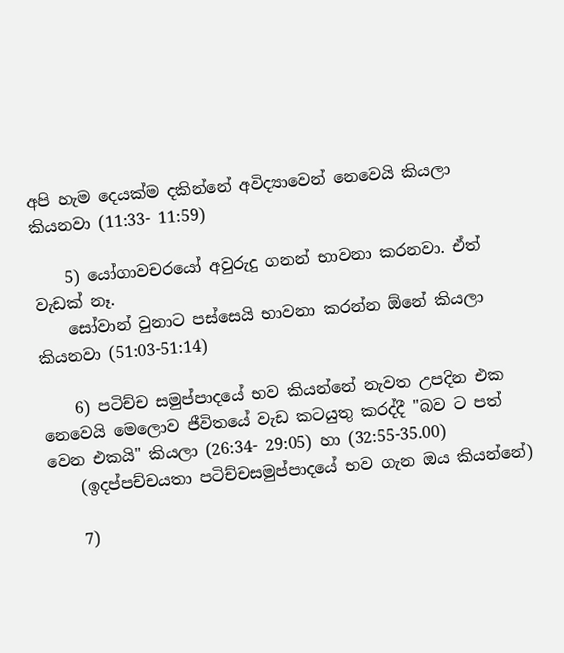අපි හැම දෙයක්ම දකින්නේ අවිද්‍යාවෙන් නෙවෙයි කියලා කියනවා (11:33- 11:59)

    5) යෝගාවචරයෝ අවුරුදු ගනන් භාවනා කරනවා. ඒත් වැඩක් නෑ.
    සෝවාන් වුනාට පස්සෙයි භාවනා කරන්න ඕනේ කියලා කියනවා (51:03-51:14)

    6) පටිච්ච සමුප්පාදයේ භව කියන්නේ නැවත උපදින එක නෙවෙයි මෙලොව ජීවිතයේ වැඩ කටයුතු කරද්දී "බව ට පත් වෙන එකයි" කියලා (26:34- 29:05) හා (32:55-35.00)
    (ඉදප්පච්චයතා පටිච්චසමුප්පාදයේ භව ගැන ඔය කියන්නේ)

    7)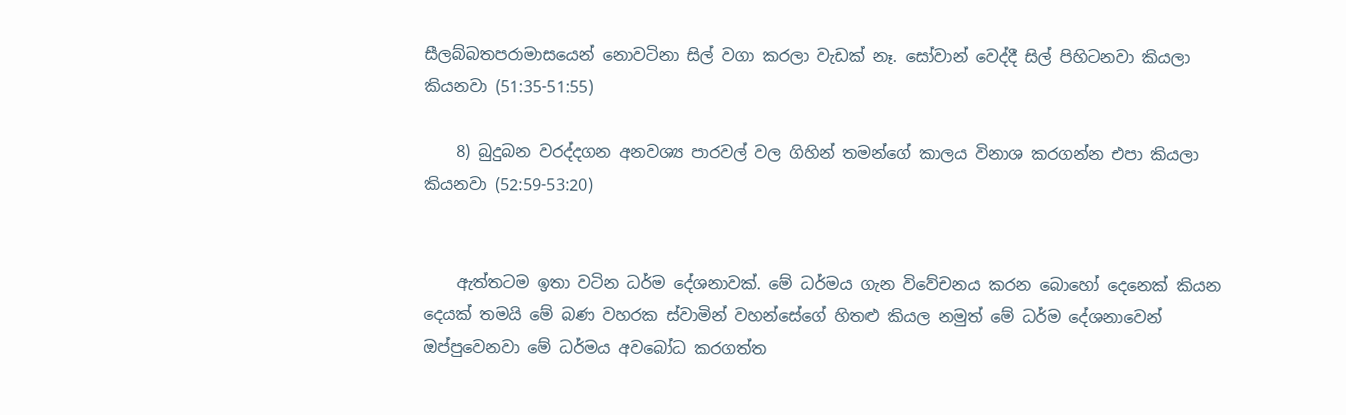සීලබ්බතපරාමාසයෙන් නොවටිනා සිල් වගා කරලා වැඩක් නෑ. සෝවාන් වෙද්දී සිල් පිහිටනවා කියලා කියනවා (51:35-51:55)

    8) බුදුබන වරද්දගන අනවශ්‍ය පාරවල් වල ගිහින් තමන්ගේ කාලය විනාශ කරගන්න එපා කියලා කියනවා (52:59-53:20)


    ඇත්තටම ඉතා වටින ධර්ම දේශනාවක්. මේ ධර්මය ගැන විවේචනය කරන බොහෝ දෙනෙක් කියන දෙයක් තමයි මේ බණ වහරක ස්වාමින් වහන්සේගේ හිතළු කියල නමුත් මේ ධර්ම දේශනාවෙන් ඔප්පුවෙනවා මේ ධර්මය අවබෝධ කරගත්ත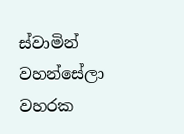ස්වාමින් වහන්සේලා වහරක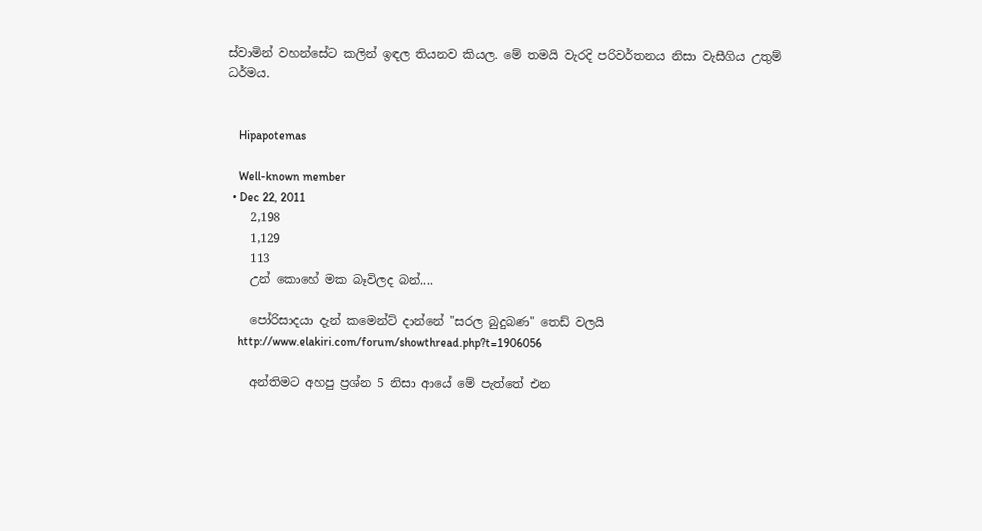ස්වාමින් වහන්සේට කලින් ඉඳල තියනව කියල. මේ තමයි වැරදි පරිවර්තනය නිසා වැසීගිය උතුම් ධර්මය.


    Hipapotemas

    Well-known member
  • Dec 22, 2011
    2,198
    1,129
    113
    උන් කොහේ මක බෑවිලද බන්....

    පෝරිසාදයා දැන් කමෙන්ට් දාන්නේ "සරල බුදුබණ" තෙඩ් වලයි
    http://www.elakiri.com/forum/showthread.php?t=1906056

    අන්තිමට අහපු ප්‍රශ්න 5 නිසා ආයේ මේ පැත්තේ එන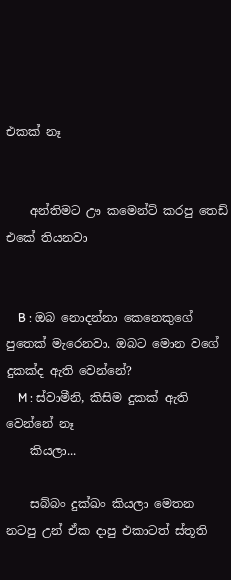එකක් නෑ


    අන්තිමට ඌ කමෙන්ට් කරපු තෙඩ් එකේ තියනවා


    B : ඔබ නොදන්නා කෙනෙකුගේ පුතෙක් මැරෙනවා. ඔබට මොන වගේ දුකක්ද ඇති වෙන්නේ?
    M : ස්වාමීනි, කිසිම දුකක් ඇති වෙන්නේ නෑ
    කියලා...

    සබ්බං දුක්ඛං කියලා මෙතන නටපු උන් ඒක දාපු එකාටත් ස්තූති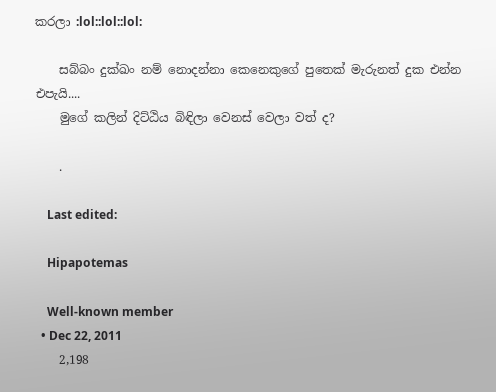කරලා :lol::lol::lol:

    සබ්බං දුක්ඛං නම් නොදන්නා කෙනෙකුගේ පුතෙක් මැරුනත් දුක එන්න එපැයි....
    මුගේ කලින් දිට්ඨිය බිඳිලා වෙනස් වෙලා වත් ද?

    .

    Last edited:

    Hipapotemas

    Well-known member
  • Dec 22, 2011
    2,198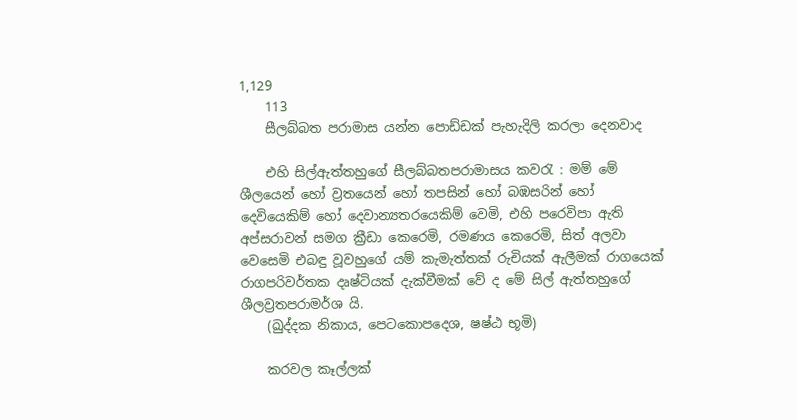1,129
    113
    සීලබ්බත පරාමාස යන්න පොඩ්ඩක් පැහැදිලි කරලා දෙනවාද

    එහි සිල්ඇත්තහුගේ සීලබ්බතපරාමාසය කවරැ : මම් මේ ශීලයෙන් හෝ ව්‍රතයෙන් හෝ තපසින් හෝ බඹසරින් හෝ දෙවියෙකිම් හෝ දෙවාන්‍යතරයෙකිම් වෙමි, එහි පරෙවිපා ඇති අප්සරාවන් සමග ක්‍රීඩා කෙරෙමි, රමණය කෙරෙමි, සිත් අලවා වෙසෙමි එබඳු වූවහුගේ යම් කැමැත්තක් රුචියක් ඇලීමක් රාගයෙක් රාගපරිවර්තක දෘෂ්ටියක් දැක්වීමක් වේ ද මේ සිල් ඇත්තහුගේ ශීලව්‍රතපරාමර්ශ යි.
    (ඛුද්‌දක නිකාය, පෙටකොපදෙශ, ෂෂ්ඨ භූමි)

    කරවල කෑල්ලක්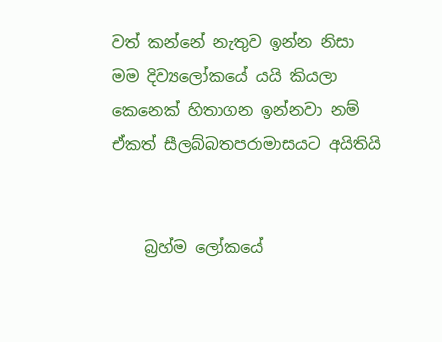වත් කන්නේ නැතුව ඉන්න නිසා මම දිව්‍යලෝකයේ යයි කියලා කෙනෙක් හිතාගන ඉන්නවා නම් ඒකත් සීලබ්බතපරාමාසයට අයිතියි


    බ්‍රහ්ම ලෝකයේ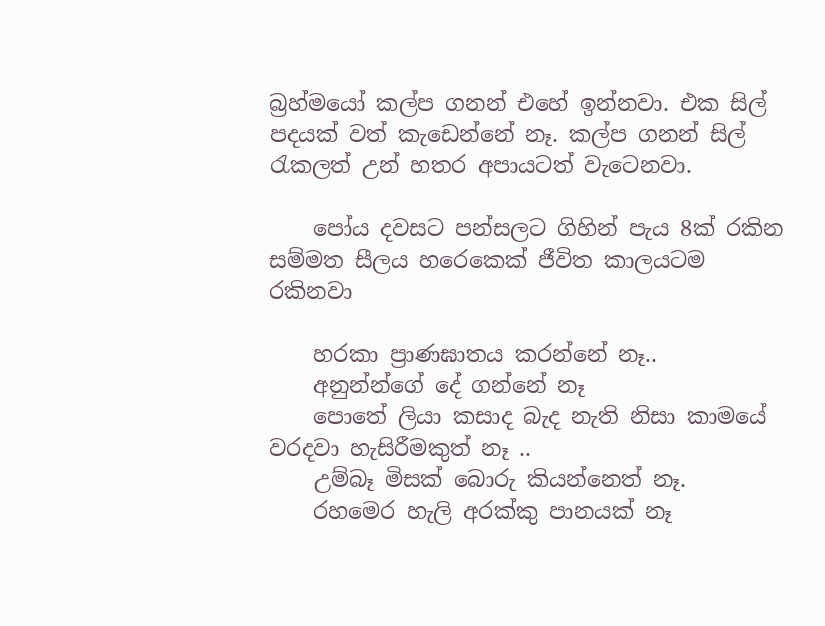බ්‍රහ්මයෝ කල්ප ගනන් එහේ ඉන්නවා. එක සිල් පදයක් වත් කැඩෙන්නේ නෑ. කල්ප ගනන් සිල් රැකලත් උන් හතර අපායටත් වැටෙනවා.

    පෝය දවසට පන්සලට ගිහින් පැය 8ක් රකින සම්මත සීලය හරෙකෙක් ජීවිත කාලයටම රකිනවා

    හරකා ප්‍රාණඝාතය කරන්නේ නෑ..
    අනුන්න්ගේ දේ ගන්නේ නෑ
    පොතේ ලියා කසාද බැද නැති නිසා කාමයේ වරදවා හැසිරීමකුත් නෑ ..
    උම්බෑ මිසක් බොරු කියන්නෙත් නෑ.
    රහමෙර හැලි අරක්කු පානයක් නෑ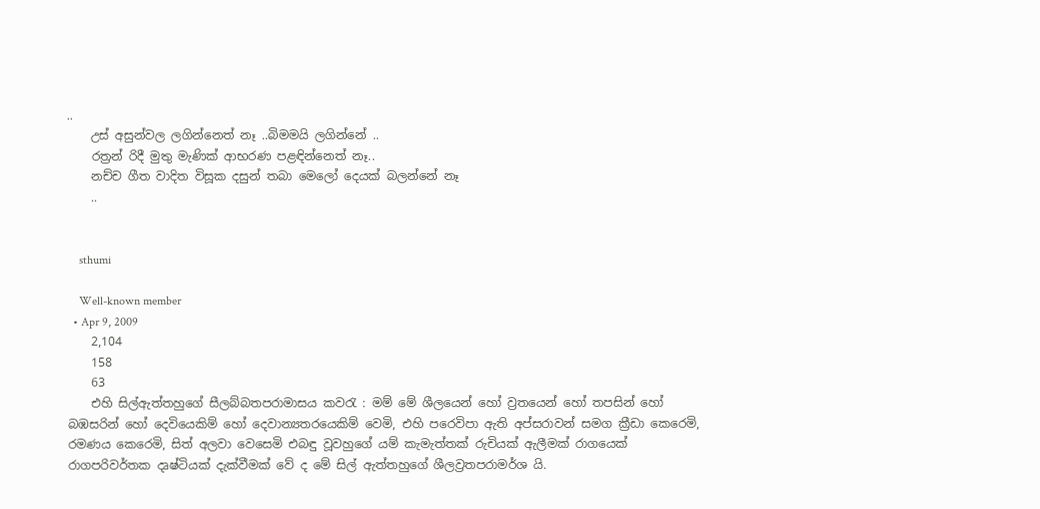..
    උස් අසුන්වල ලගින්නෙත් නෑ ..බිමමයි ලගින්නේ ..
    රත්‍රන් රිදී මුතු මැණික් ආභරණ පළඳින්නෙත් නෑ..
    නච්ච ගීත වාදිත විසූක දසුන් තබා මෙලෝ දෙයක් බලන්නේ නෑ
    ..


    sthumi

    Well-known member
  • Apr 9, 2009
    2,104
    158
    63
    එහි සිල්ඇත්තහුගේ සීලබ්බතපරාමාසය කවරැ : මම් මේ ශීලයෙන් හෝ ව්‍රතයෙන් හෝ තපසින් හෝ බඹසරින් හෝ දෙවියෙකිම් හෝ දෙවාන්‍යතරයෙකිම් වෙමි, එහි පරෙවිපා ඇති අප්සරාවන් සමග ක්‍රීඩා කෙරෙමි, රමණය කෙරෙමි, සිත් අලවා වෙසෙමි එබඳු වූවහුගේ යම් කැමැත්තක් රුචියක් ඇලීමක් රාගයෙක් රාගපරිවර්තක දෘෂ්ටියක් දැක්වීමක් වේ ද මේ සිල් ඇත්තහුගේ ශීලව්‍රතපරාමර්ශ යි.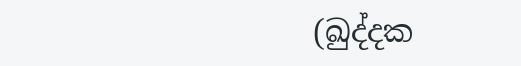(ඛුද්‌දක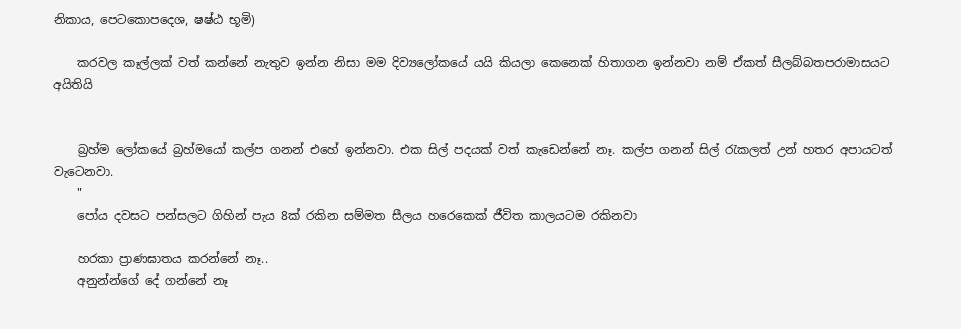නිකාය, පෙටකොපදෙශ, ෂෂ්ඨ භූමි)

    කරවල කෑල්ලක් වත් කන්නේ නැතුව ඉන්න නිසා මම දිව්‍යලෝකයේ යයි කියලා කෙනෙක් හිතාගන ඉන්නවා නම් ඒකත් සීලබ්බතපරාමාසයට අයිතියි


    බ්‍රහ්ම ලෝකයේ බ්‍රහ්මයෝ කල්ප ගනන් එහේ ඉන්නවා. එක සිල් පදයක් වත් කැඩෙන්නේ නෑ. කල්ප ගනන් සිල් රැකලත් උන් හතර අපායටත් වැටෙනවා.
    "
    පෝය දවසට පන්සලට ගිහින් පැය 8ක් රකින සම්මත සීලය හරෙකෙක් ජීවිත කාලයටම රකිනවා

    හරකා ප්‍රාණඝාතය කරන්නේ නෑ..
    අනුන්න්ගේ දේ ගන්නේ නෑ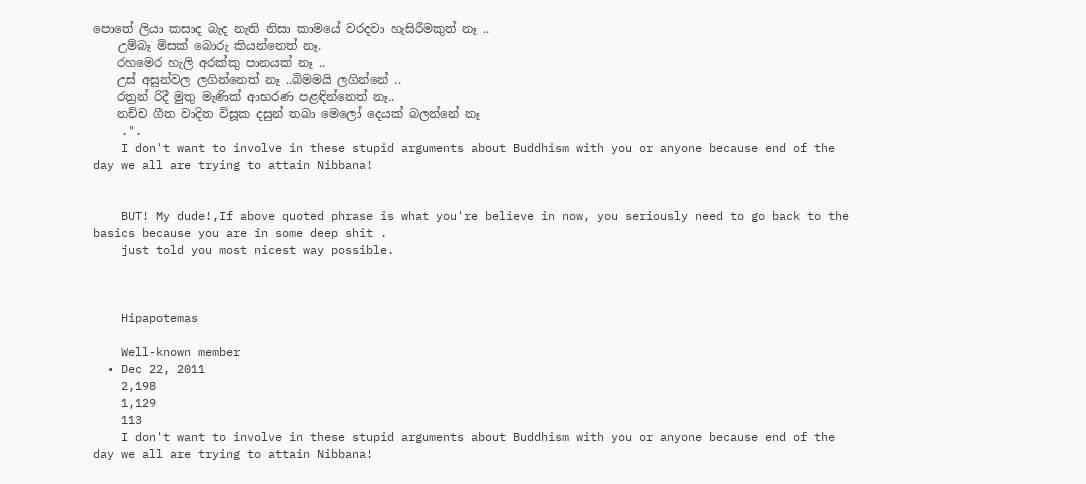පොතේ ලියා කසාද බැද නැති නිසා කාමයේ වරදවා හැසිරීමකුත් නෑ ..
    උම්බෑ මිසක් බොරු කියන්නෙත් නෑ.
    රහමෙර හැලි අරක්කු පානයක් නෑ ..
    උස් අසුන්වල ලගින්නෙත් නෑ ..බිමමයි ලගින්නේ ..
    රත්‍රන් රිදී මුතු මැණික් ආභරණ පළඳින්නෙත් නෑ..
    නච්ච ගීත වාදිත විසූක දසුන් තබා මෙලෝ දෙයක් බලන්නේ නෑ
    .".
    I don't want to involve in these stupid arguments about Buddhism with you or anyone because end of the day we all are trying to attain Nibbana!


    BUT! My dude!,If above quoted phrase is what you're believe in now, you seriously need to go back to the basics because you are in some deep shit .
    just told you most nicest way possible.



    Hipapotemas

    Well-known member
  • Dec 22, 2011
    2,198
    1,129
    113
    I don't want to involve in these stupid arguments about Buddhism with you or anyone because end of the day we all are trying to attain Nibbana!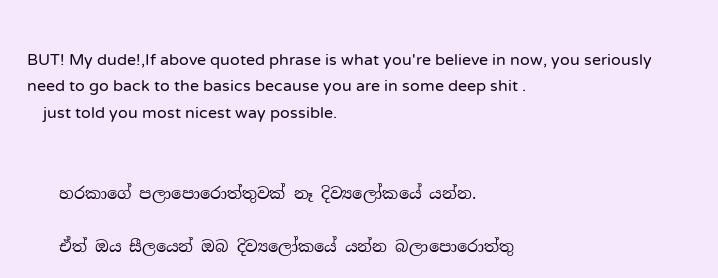BUT! My dude!,If above quoted phrase is what you're believe in now, you seriously need to go back to the basics because you are in some deep shit .
    just told you most nicest way possible.


    හරකාගේ පලාපොරොත්තුවක් නෑ දිව්‍යලෝකයේ යන්න.

    ඒත් ඔය සීලයෙන් ඔබ දිව්‍යලෝකයේ යන්න බලාපොරොත්තු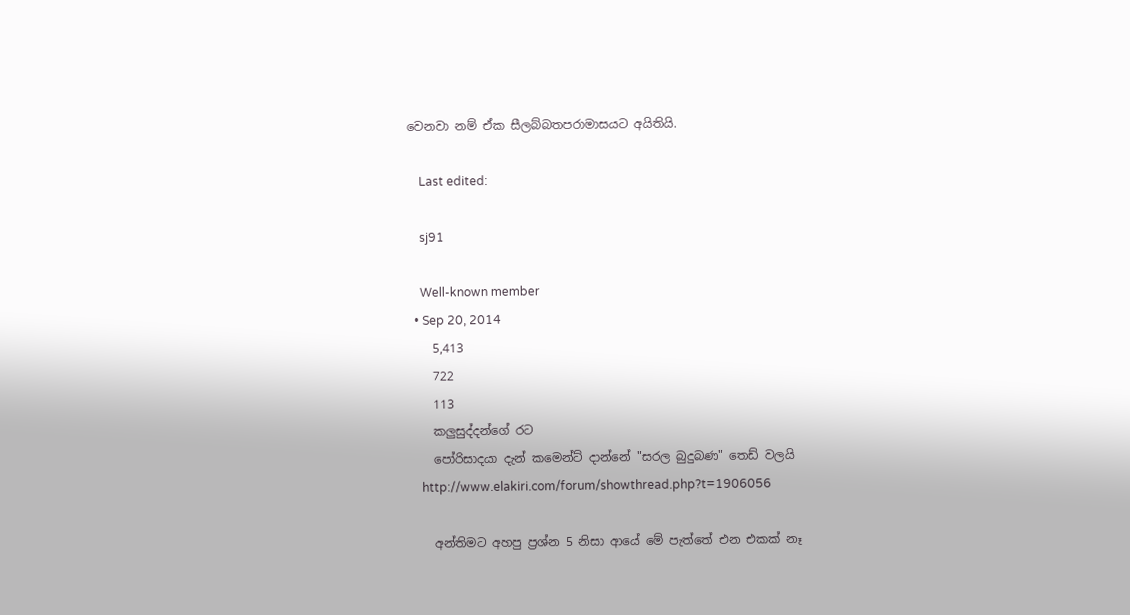වෙනවා නම් ඒක සීලබ්බතපරාමාසයට අයිතියි.

    Last edited:

    sj91

    Well-known member
  • Sep 20, 2014
    5,413
    722
    113
    කලුසුද්දන්ගේ රට
    පෝරිසාදයා දැන් කමෙන්ට් දාන්නේ "සරල බුදුබණ" තෙඩ් වලයි
    http://www.elakiri.com/forum/showthread.php?t=1906056

    අන්තිමට අහපු ප්‍රශ්න 5 නිසා ආයේ මේ පැත්තේ එන එකක් නෑ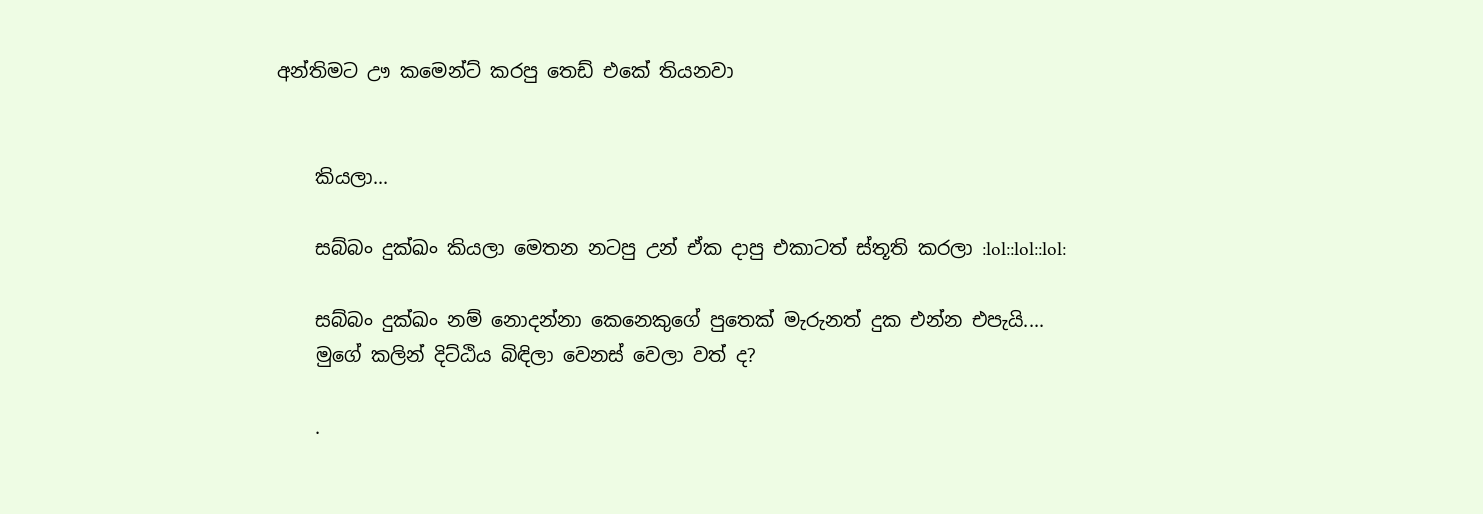අන්තිමට ඌ කමෙන්ට් කරපු තෙඩ් එකේ තියනවා


    කියලා...

    සබ්බං දුක්ඛං කියලා මෙතන නටපු උන් ඒක දාපු එකාටත් ස්තූති කරලා :lol::lol::lol:

    සබ්බං දුක්ඛං නම් නොදන්නා කෙනෙකුගේ පුතෙක් මැරුනත් දුක එන්න එපැයි....
    මුගේ කලින් දිට්ඨිය බිඳිලා වෙනස් වෙලා වත් ද?

    .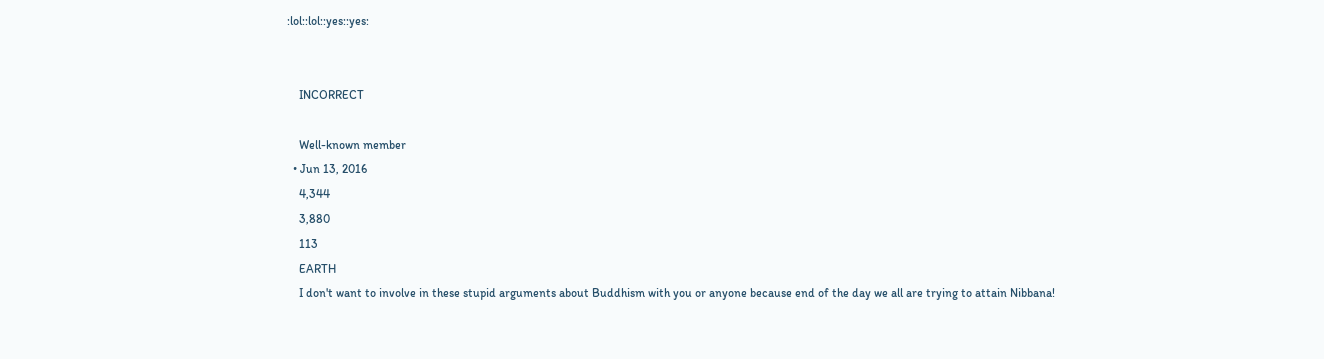:lol::lol::yes::yes:


    INCORRECT

    Well-known member
  • Jun 13, 2016
    4,344
    3,880
    113
    EARTH
    I don't want to involve in these stupid arguments about Buddhism with you or anyone because end of the day we all are trying to attain Nibbana!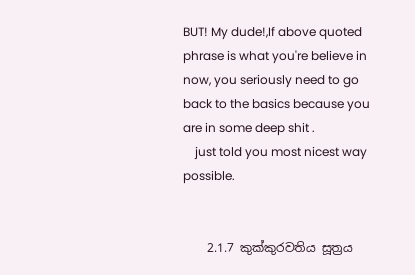BUT! My dude!,If above quoted phrase is what you're believe in now, you seriously need to go back to the basics because you are in some deep shit .
    just told you most nicest way possible.


    2.1.7 කුක්කුරවතිය සූත්‍රය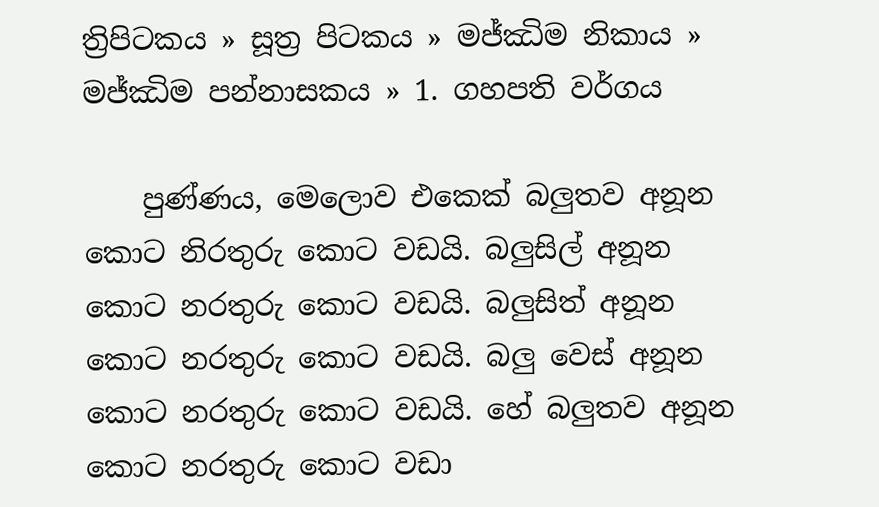ත්‍රිපිටකය » සූත්‍ර පිටකය » මජ්‌ඣිම නිකාය » මජ්ඣිම පන්නාසකය » 1. ගහපති වර්ගය

    පුණ්ණය, මෙලොව එකෙක් බලුතව අනූන කොට නිරතුරු කොට වඩයි. බලුසිල් අනූන කොට නරතුරු කොට වඩයි. බලුසිත් අනූන කොට නරතුරු කොට වඩයි. බලු වෙස් අනූන කොට නරතුරු කොට වඩයි. හේ බලුතව අනූන කොට නරතුරු කොට වඩා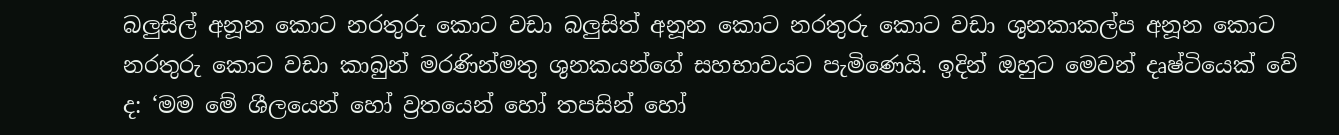බලුසිල් අනූන කොට නරතුරු කොට වඩා බලුසිත් අනූන කොට නරතුරු කොට වඩා ශුනකාකල්ප අනූන කොට නරතුරු කොට වඩා කාබුන් මරණින්මතු ශුනකයන්ගේ සහභාවයට පැමිණෙයි. ඉදින් ඔහුට මෙවන් දෘෂ්ටියෙක් වේ ද: ‘මම මේ ශීලයෙන් හෝ ව්‍රතයෙන් හෝ තපසින් හෝ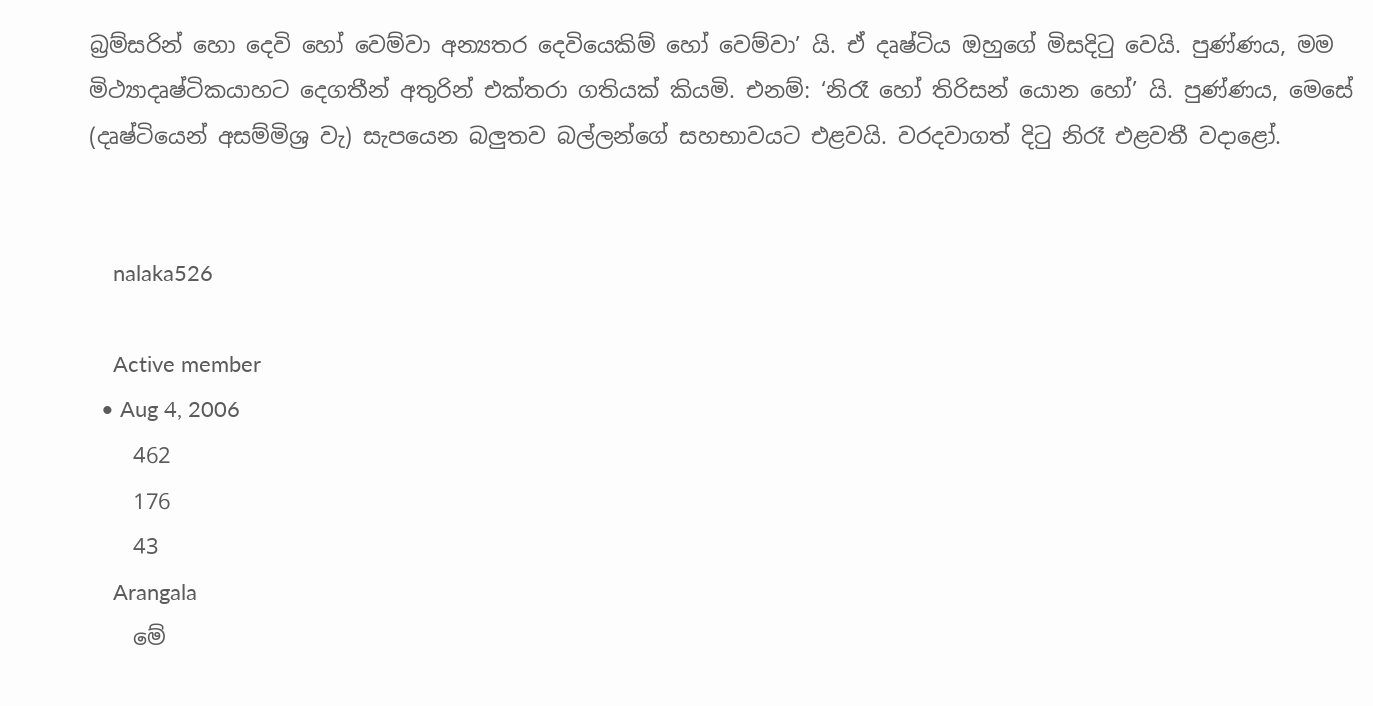බ්‍රම්සරින් හො දෙවි හෝ වෙම්වා අන්‍යතර දෙවියෙකිම් හෝ වෙම්වා’ යි. ඒ දෘෂ්ටිය ඔහුගේ මිසදිටු වෙයි. පුණ්ණය, මම මිථ්‍යාදෘෂ්ටිකයාහට දෙගතීන් අතුරින් එක්තරා ගතියක් කියමි. එනම්: ‘නිරෑ හෝ තිරිසන් යොන හෝ’ යි. පුණ්ණය, මෙසේ (දෘෂ්ටියෙන් අසම්මිශ්‍ර වැ) සැපයෙන බලුතව බල්ලන්ගේ සහභාවයට එළවයි. වරදවාගත් දිටු නිරෑ එළවතී වදාළෝ.


    nalaka526

    Active member
  • Aug 4, 2006
    462
    176
    43
    Arangala
    මේ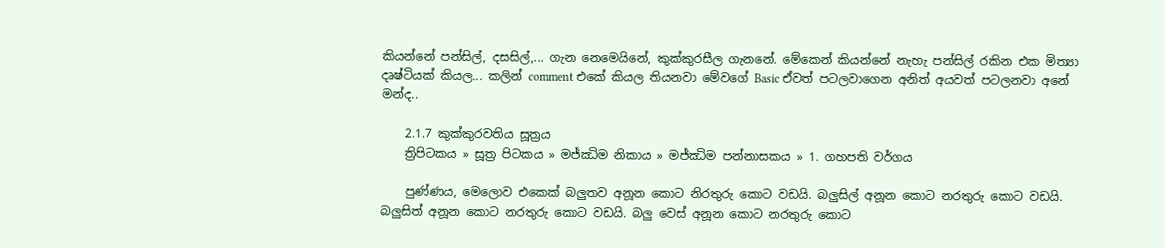කියන්නේ පන්සිල්, දසසිල්,... ගැන නෙමෙයිනේ, කුක්‌කුරසීල ගැනනේ. මේකෙන් කියන්නේ නැහැ පන්සිල් රකින එක මිත්‍යා දෘෂ්ටියක් කියල... කලින් comment එකේ කියල තියනවා මේවගේ Basic ඒවත් පටලවාගෙන අනිත් අයවත් පටලනවා අනේ මන්ද..

    2.1.7 කුක්කුරවතිය සූත්‍රය
    ත්‍රිපිටකය » සූත්‍ර පිටකය » මජ්‌ඣිම නිකාය » මජ්ඣිම පන්නාසකය » 1. ගහපති වර්ගය

    පුණ්ණය, මෙලොව එකෙක් බලුතව අනූන කොට නිරතුරු කොට වඩයි. බලුසිල් අනූන කොට නරතුරු කොට වඩයි. බලුසිත් අනූන කොට නරතුරු කොට වඩයි. බලු වෙස් අනූන කොට නරතුරු කොට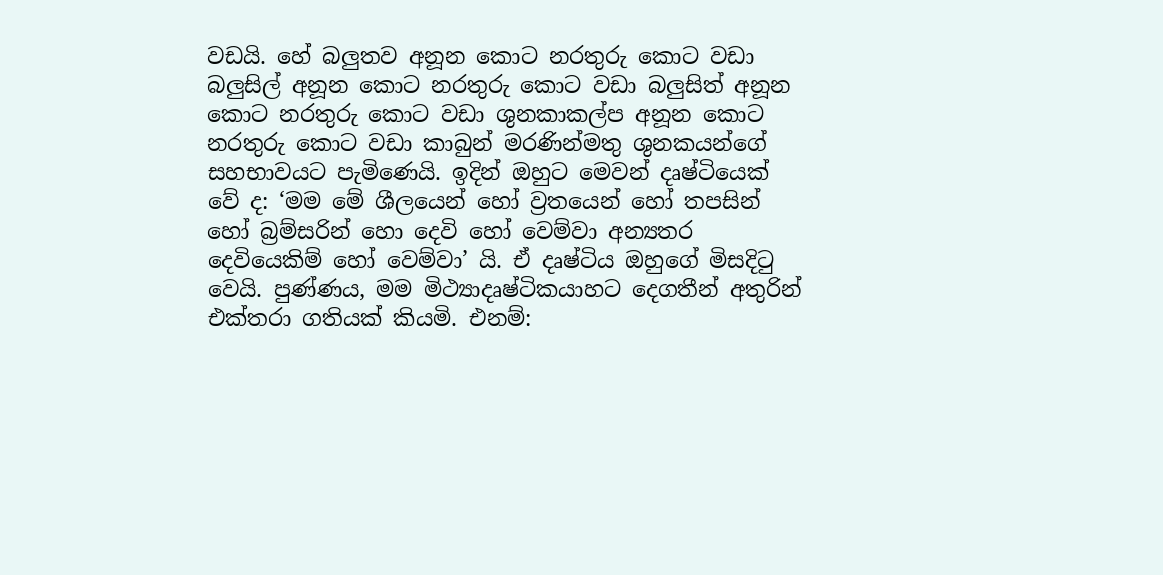වඩයි. හේ බලුතව අනූන කොට නරතුරු කොට වඩා බලුසිල් අනූන කොට නරතුරු කොට වඩා බලුසිත් අනූන කොට නරතුරු කොට වඩා ශුනකාකල්ප අනූන කොට නරතුරු කොට වඩා කාබුන් මරණින්මතු ශුනකයන්ගේ සහභාවයට පැමිණෙයි. ඉදින් ඔහුට මෙවන් දෘෂ්ටියෙක් වේ ද: ‘මම මේ ශීලයෙන් හෝ ව්‍රතයෙන් හෝ තපසින් හෝ බ්‍රම්සරින් හො දෙවි හෝ වෙම්වා අන්‍යතර දෙවියෙකිම් හෝ වෙම්වා’ යි. ඒ දෘෂ්ටිය ඔහුගේ මිසදිටු වෙයි. පුණ්ණය, මම මිථ්‍යාදෘෂ්ටිකයාහට දෙගතීන් අතුරින් එක්තරා ගතියක් කියමි. එනම්: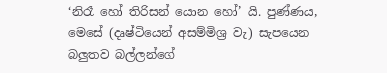‘නිරෑ හෝ තිරිසන් යොන හෝ’ යි. පුණ්ණය, මෙසේ (දෘෂ්ටියෙන් අසම්මිශ්‍ර වැ) සැපයෙන බලුතව බල්ලන්ගේ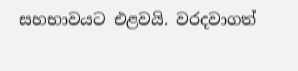සහභාවයට එළවයි. වරදවාගත්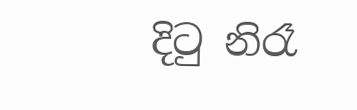දිටු නිරෑ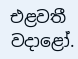එළවතී වදාළෝ.